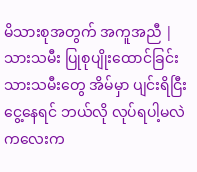မိသားစုအတွက် အကူအညီ | သားသမီး ပြုစုပျိုးထောင်ခြင်း
သားသမီးတွေ အိမ်မှာ ပျင်းရိငြီးငွေ့နေရင် ဘယ်လို လုပ်ရပါ့မလဲ
ကလေးက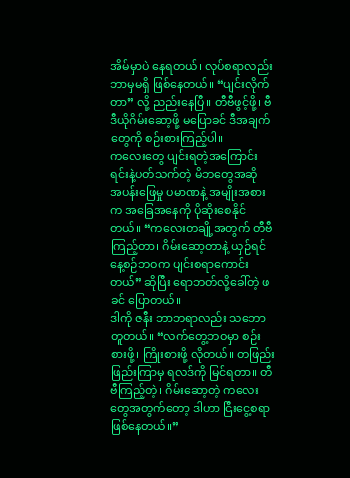အိမ်မှာပဲ နေရတယ်၊ လုပ်စရာလည်း ဘာမှမရှိ ဖြစ်နေတယ်။ “ပျင်းလိုက်တာ” လို့ ညည်းနေပြီ။ တီဗီဖွင့်ဖို့၊ ဗီဒီယိုဂိမ်းဆော့ဖို့ မပြောခင် ဒီအချက်တွေကို စဉ်းစားကြည့်ပါ။
ကလေးတွေ ပျင်းရတဲ့အကြောင်းရင်းနဲ့ပတ်သက်တဲ့ မိဘတွေအဆို
အပန်းဖြေမှု ပမာဏနဲ့ အမျိုးအစားက အခြေအနေကို ပိုဆိုးစေနိုင်တယ်။ “ကလေးတချို့အတွက် တီဗီကြည့်တာ၊ ဂိမ်းဆော့တာနဲ့ ယှဉ်ရင် နေ့စဉ်ဘဝက ပျင်းစရာကောင်းတယ်” ဆိုပြီး ရောဘတ်လို့ခေါ်တဲ့ ဖခင် ပြောတယ်။
ဒါကို ဇနီး ဘာဘရာလည်း သဘောတူတယ်။ “လက်တွေ့ဘဝမှာ စဉ်းစားဖို့၊ ကြိုးစားဖို့ လိုတယ်။ တဖြည်းဖြည်းကြာမှ ရလဒ်ကို မြင်ရတာ။ တီဗီကြည့်တဲ့၊ ဂိမ်းဆော့တဲ့ ကလေးတွေအတွက်တော့ ဒါဟာ ငြီးငွေ့စရာ ဖြစ်နေတယ်။”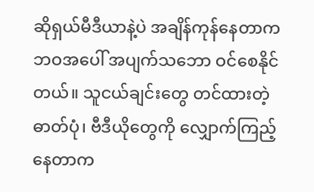ဆိုရှယ်မီဒီယာနဲ့ပဲ အချိန်ကုန်နေတာက ဘဝအပေါ် အပျက်သဘော ဝင်စေနိုင်တယ်။ သူငယ်ချင်းတွေ တင်ထားတဲ့ ဓာတ်ပုံ၊ ဗီဒီယိုတွေကို လျှောက်ကြည့်နေတာက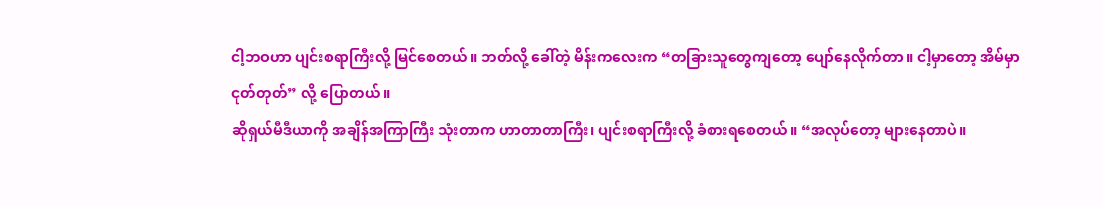ငါ့ဘဝဟာ ပျင်းစရာကြီးလို့ မြင်စေတယ်။ ဘတ်လို့ ခေါ်တဲ့ မိန်းကလေးက “တခြားသူတွေကျတော့ ပျော်နေလိုက်တာ။ ငါ့မှာတော့ အိမ်မှာ ငုတ်တုတ်” လို့ ပြောတယ်။
ဆိုရှယ်မီဒီယာကို အချိန်အကြာကြီး သုံးတာက ဟာတာတာကြီး၊ ပျင်းစရာကြီးလို့ ခံစားရစေတယ်။ “အလုပ်တော့ များနေတာပဲ။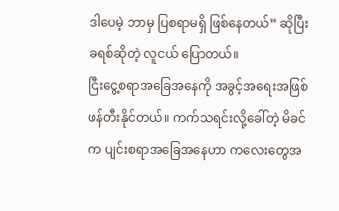ဒါပေမဲ့ ဘာမှ ပြစရာမရှိ ဖြစ်နေတယ်” ဆိုပြီး ခရစ်ဆိုတဲ့ လူငယ် ပြောတယ်။
ငြီးငွေ့စရာအခြေအနေကို အခွင့်အရေးအဖြစ် ဖန်တီးနိုင်တယ်။ ကက်သရင်းလို့ခေါ်တဲ့ မိခင်က ပျင်းစရာအခြေအနေဟာ ကလေးတွေအ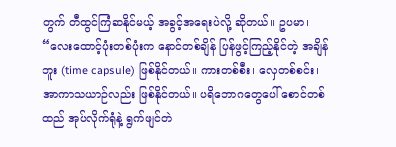တွက် တီထွင်ကြံဆနိုင်မယ့် အခွင့်အရေးပဲလို့ ဆိုတယ်။ ဥပမာ၊ “လေးထောင့်ပုံးတစ်ပုံးက နောင်တစ်ချိန် ပြန်ဖွင့်ကြည့်နိုင်တဲ့ အချိန်ဘူး (time capsule) ဖြစ်နိုင်တယ်။ ကားတစ်စီး၊ လှေတစ်စင်း၊ အာကာသယာဉ်လည်း ဖြစ်နိုင်တယ်။ ပရိဘောဂတွေပေါ် စောင်တစ်ထည် အုပ်လိုက်ရုံနဲ့ ရွက်ဖျင်တဲ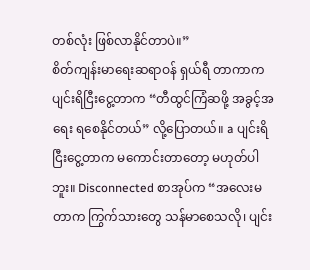တစ်လုံး ဖြစ်လာနိုင်တာပဲ။”
စိတ်ကျန်းမာရေးဆရာဝန် ရှယ်ရီ တာကာက ပျင်းရိငြီးငွေ့တာက “တီထွင်ကြံဆဖို့ အခွင့်အရေး ရစေနိုင်တယ်” လို့ပြောတယ်။ a ပျင်းရိငြီးငွေ့တာက မကောင်းတာတော့ မဟုတ်ပါဘူး။ Disconnected စာအုပ်က “အလေးမတာက ကြွက်သားတွေ သန်မာစေသလို၊ ပျင်း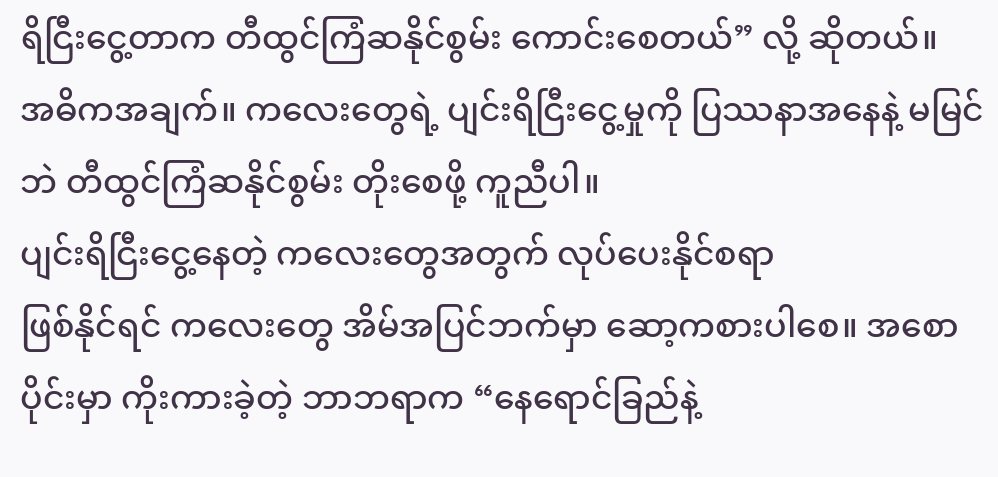ရိငြီးငွေ့တာက တီထွင်ကြံဆနိုင်စွမ်း ကောင်းစေတယ်” လို့ ဆိုတယ်။
အဓိကအချက်။ ကလေးတွေရဲ့ ပျင်းရိငြီးငွေ့မှုကို ပြဿနာအနေနဲ့ မမြင်ဘဲ တီထွင်ကြံဆနိုင်စွမ်း တိုးစေဖို့ ကူညီပါ။
ပျင်းရိငြီးငွေ့နေတဲ့ ကလေးတွေအတွက် လုပ်ပေးနိုင်စရာ
ဖြစ်နိုင်ရင် ကလေးတွေ အိမ်အပြင်ဘက်မှာ ဆော့ကစားပါစေ။ အစောပိုင်းမှာ ကိုးကားခဲ့တဲ့ ဘာဘရာက “နေရောင်ခြည်နဲ့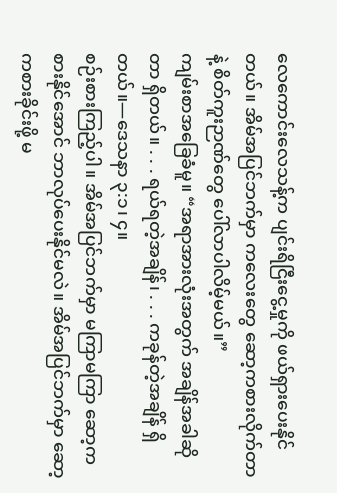လေကောင်းလေသန့်က ပျင်းရိငြီးငွေ့မှုကို ဖယ်ရှားပေးနိုင်တယ်။ အိမ်အပြင်ဘက်မှာ ကလေးတွေ ဆော့ကစားလိုက်တာနဲ့ စိတ်ကူးဉာဏ်တွေ ပေါ်လာပါလိမ့်မယ်။”
ကျမ်းစာအခြေခံမူ။ “အရာအားလုံးအတွက် အချိန်အခါဆိုတာ ရှိတယ်။ . . . ရယ်ရတဲ့အချိန်၊ . . . ကခုန်တဲ့အချိန် ရှိတယ်။—ဒေသနာ ၃:၁၊ ၄။
စဉ်းစားကြည့်ပါ။ အိမ်အပြင်ဘက်မှာ မကြာမကြာ ဆော့ကစားနိုင်အောင် ဘာလုပ်ပေးနိုင်မလဲ။ အိမ်အပြင်ဘက်မှာ ဆော့ကစားခိုင်းဖို့ မ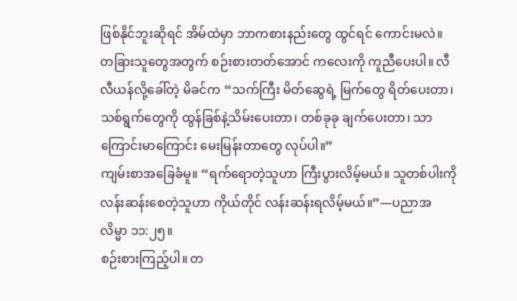ဖြစ်နိုင်ဘူးဆိုရင် အိမ်ထဲမှာ ဘာကစားနည်းတွေ ထွင်ရင် ကောင်းမလဲ။
တခြားသူတွေအတွက် စဉ်းစားတတ်အောင် ကလေးကို ကူညီပေးပါ။ လီလီယန်လို့ခေါ်တဲ့ မိခင်က “သက်ကြီး မိတ်ဆွေရဲ့ မြက်တွေ ရိတ်ပေးတာ၊ သစ်ရွက်တွေကို ထွန်ခြစ်နဲ့သိမ်းပေးတာ၊ တစ်ခုခု ချက်ပေးတာ၊ သာကြောင်းမာကြောင်း မေးမြန်းတာတွေ လုပ်ပါ။”
ကျမ်းစာအခြေခံမူ။ “ရက်ရောတဲ့သူဟာ ကြီးပွားလိမ့်မယ်။ သူတစ်ပါးကို လန်းဆန်းစေတဲ့သူဟာ ကိုယ်တိုင် လန်းဆန်းရလိမ့်မယ်။”—ပညာအလိမ္မာ ၁၁:၂၅။
စဉ်းစားကြည့်ပါ။ တ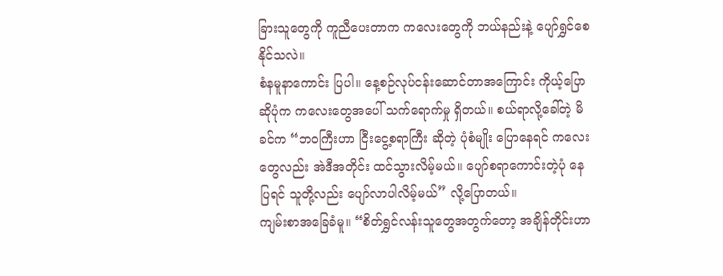ခြားသူတွေကို ကူညီပေးတာက ကလေးတွေကို ဘယ်နည်းနဲ့ ပျော်ရွှင်စေနိုင်သလဲ။
စံနမူနာကောင်း ပြပါ။ နေ့စဉ်လုပ်ငန်းဆောင်တာအကြောင်း ကိုယ့်ပြောဆိုပုံက ကလေးတွေအပေါ် သက်ရောက်မှု ရှိတယ်။ စယ်ရာလို့ခေါ်တဲ့ မိခင်က “ဘဝကြီးဟာ ငြီးငွေ့စရာကြီး ဆိုတဲ့ ပုံစံမျိုး ပြောနေရင် ကလေးတွေလည်း အဲဒီအတိုင်း ထင်သွားလိမ့်မယ်။ ပျော်စရာကောင်းတဲ့ပုံ နေပြရင် သူတို့လည်း ပျော်လာပါလိမ့်မယ်” လို့ပြောတယ်။
ကျမ်းစာအခြေခံမူ။ “စိတ်ရွှင်လန်းသူတွေအတွက်တော့ အချိန်တိုင်းဟာ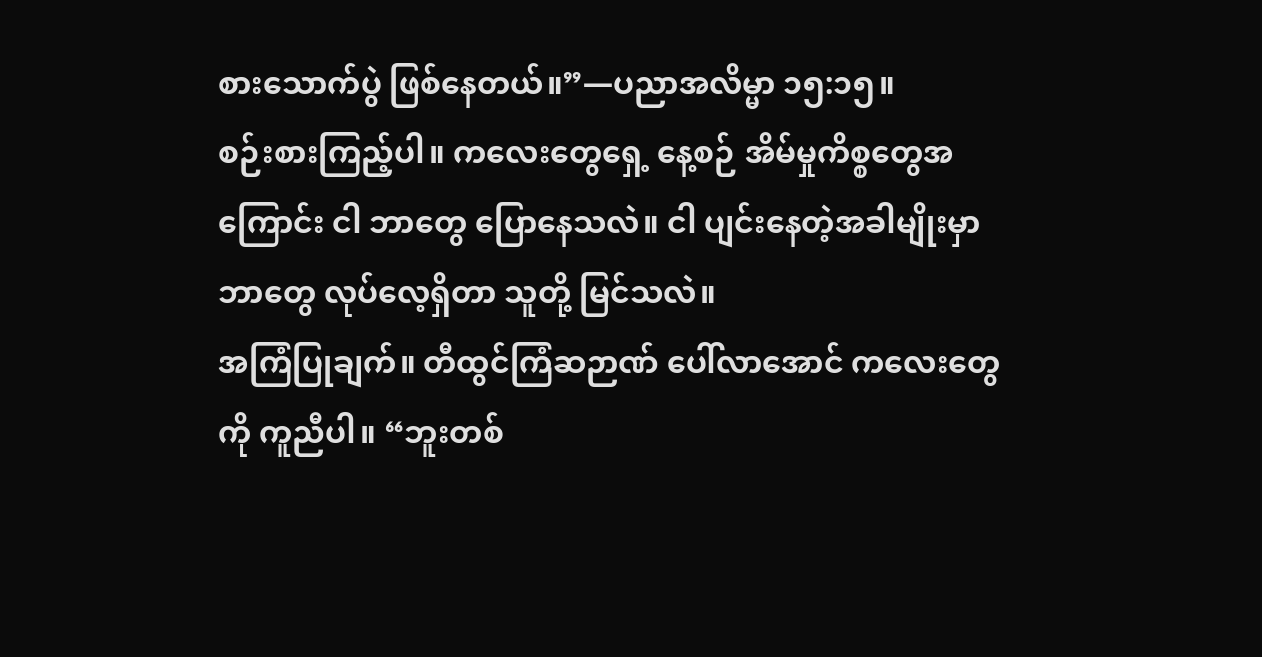စားသောက်ပွဲ ဖြစ်နေတယ်။”—ပညာအလိမ္မာ ၁၅:၁၅။
စဉ်းစားကြည့်ပါ။ ကလေးတွေရှေ့ နေ့စဉ် အိမ်မှုကိစ္စတွေအကြောင်း ငါ ဘာတွေ ပြောနေသလဲ။ ငါ ပျင်းနေတဲ့အခါမျိုးမှာ ဘာတွေ လုပ်လေ့ရှိတာ သူတို့ မြင်သလဲ။
အကြံပြုချက်။ တီထွင်ကြံဆဉာဏ် ပေါ်လာအောင် ကလေးတွေကို ကူညီပါ။ “ဘူးတစ်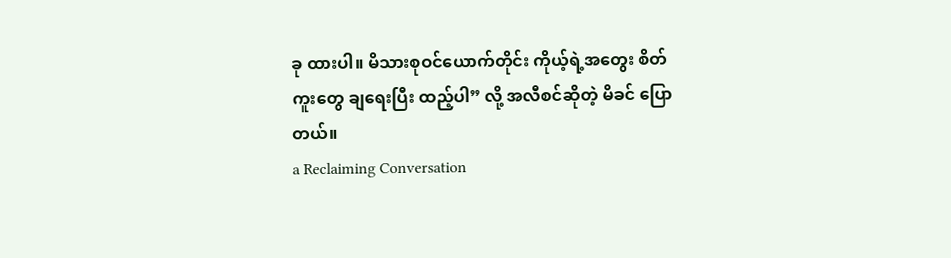ခု ထားပါ။ မိသားစုဝင်ယောက်တိုင်း ကိုယ့်ရဲ့အတွေး စိတ်ကူးတွေ ချရေးပြီး ထည့်ပါ” လို့ အလီစင်ဆိုတဲ့ မိခင် ပြောတယ်။
a Reclaiming Conversation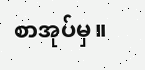စာအုပ်မှ။